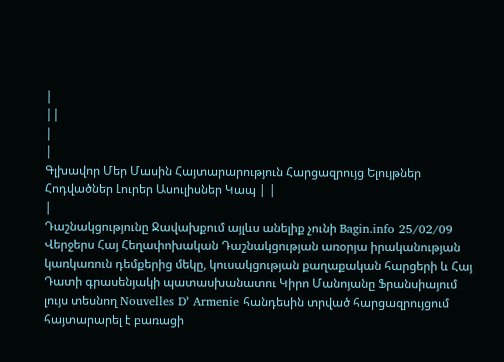|
||
|
|
Գլխավոր Մեր Մասին Հայտարարություն Հարցազրույց Ելույթներ Հոդվածներ Լուրեր Ասուլիսներ Կապ | |
|
Դաշնակցությունը Ջավախքում այլևս անելիք չունի Bagin.info 25/02/09 Վերջերս Հայ Հեղափոխական Դաշնակցության առօրյա իրականության կառկառուն դեմքերից մեկը, կուսակցության քաղաքական հարցերի և Հայ Դատի գրասենյակի պատասխանատու Կիրո Մանոյանը Ֆրանսիայում լույս տեսնող Nouvelles D՚ Armenie հանդեսին տրված հարցազրույցում հայտարարել է բառացի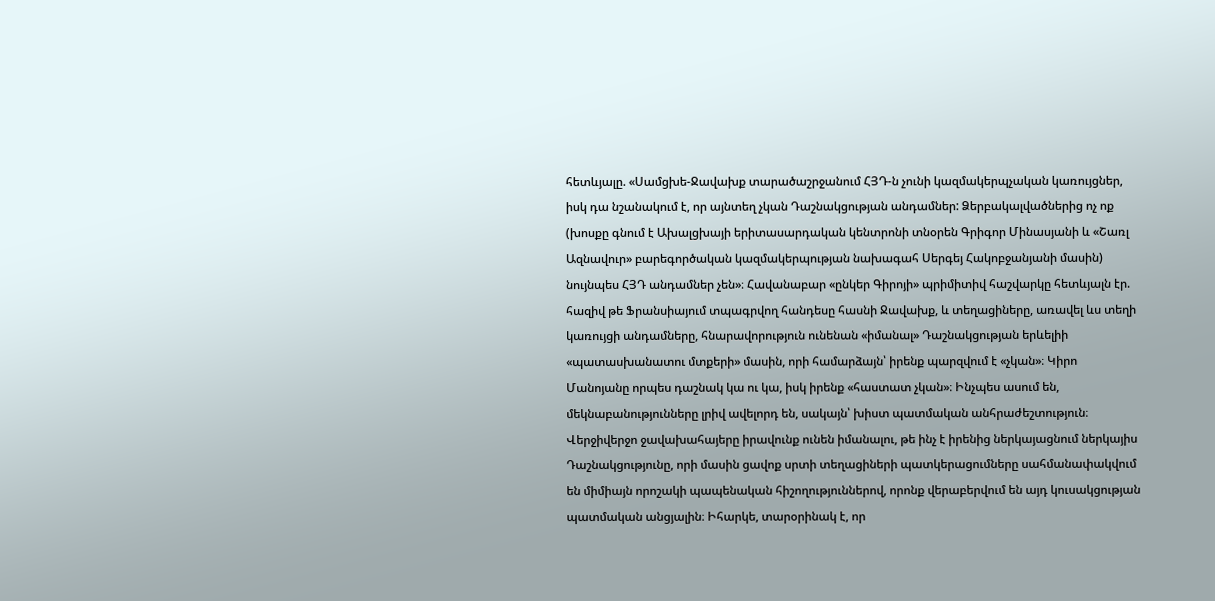հետևյալը. «Սամցխե-Ջավախք տարածաշրջանում ՀՅԴ-ն չունի կազմակերպչական կառույցներ, իսկ դա նշանակում է, որ այնտեղ չկան Դաշնակցության անդամներ: Ձերբակալվածներից ոչ ոք (խոսքը գնում է Ախալցխայի երիտասարդական կենտրոնի տնօրեն Գրիգոր Մինասյանի և «Շառլ Ազնավուր» բարեգործական կազմակերպության նախագահ Սերգեյ Հակոբջանյանի մասին) նույնպես ՀՅԴ անդամներ չեն»։ Հավանաբար «ընկեր Գիրոյի» պրիմիտիվ հաշվարկը հետևյալն էր. հազիվ թե Ֆրանսիայում տպագրվող հանդեսը հասնի Ջավախք, և տեղացիները, առավել ևս տեղի կառույցի անդամները, հնարավորություն ունենան «իմանալ» Դաշնակցության երևելիի «պատասխանատու մտքերի» մասին, որի համարձայն՝ իրենք պարզվում է «չկան»։ Կիրո Մանոյանը որպես դաշնակ կա ու կա, իսկ իրենք «հաստատ չկան»։ Ինչպես ասում են, մեկնաբանությունները լրիվ ավելորդ են, սակայն՝ խիստ պատմական անհրաժեշտություն։ Վերջիվերջո ջավախահայերը իրավունք ունեն իմանալու, թե ինչ է իրենից ներկայացնում ներկայիս Դաշնակցությունը, որի մասին ցավոք սրտի տեղացիների պատկերացումները սահմանափակվում են միմիայն որոշակի պապենական հիշողություններով, որոնք վերաբերվում են այդ կուսակցության պատմական անցյալին։ Իհարկե, տարօրինակ է, որ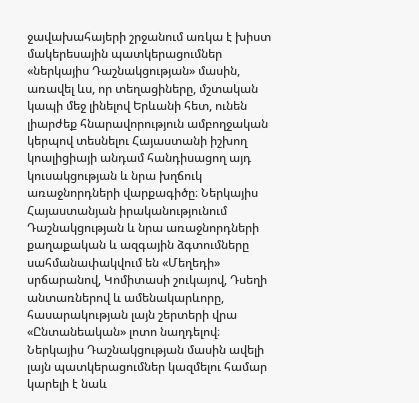ջավախահայերի շրջանում առկա է խիստ մակերեսային պատկերացումներ «ներկայիս Դաշնակցության» մասին, առավել ևս, որ տեղացիները, մշտական կապի մեջ լինելով Երևանի հետ, ունեն լիարժեք հնարավորություն ամբողջական կերպով տեսնելու Հայաստանի իշխող կոալիցիայի անդամ հանդիսացող այդ կուսակցության և նրա խղճուկ առաջնորդների վարքագիծը։ Ներկայիս Հայաստանյան իրականությունում Դաշնակցության և նրա առաջնորդների քաղաքական և ազգային ձգտումները սահմանափակվում են «Մեղեդի» սրճարանով, Կոմիտասի շուկայով, Դսեղի անտառներով և ամենակարևորը, հասարակության լայն շերտերի վրա «Ընտանեական» լոտո նաղդելով։ Ներկայիս Դաշնակցության մասին ավելի լայն պատկերացումներ կազմելու համար կարելի է նաև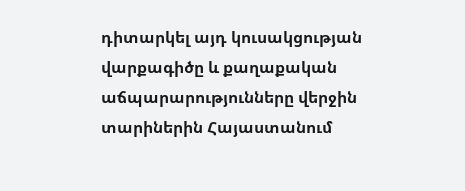դիտարկել այդ կուսակցության վարքագիծը և քաղաքական աճպարարությունները վերջին տարիներին Հայաստանում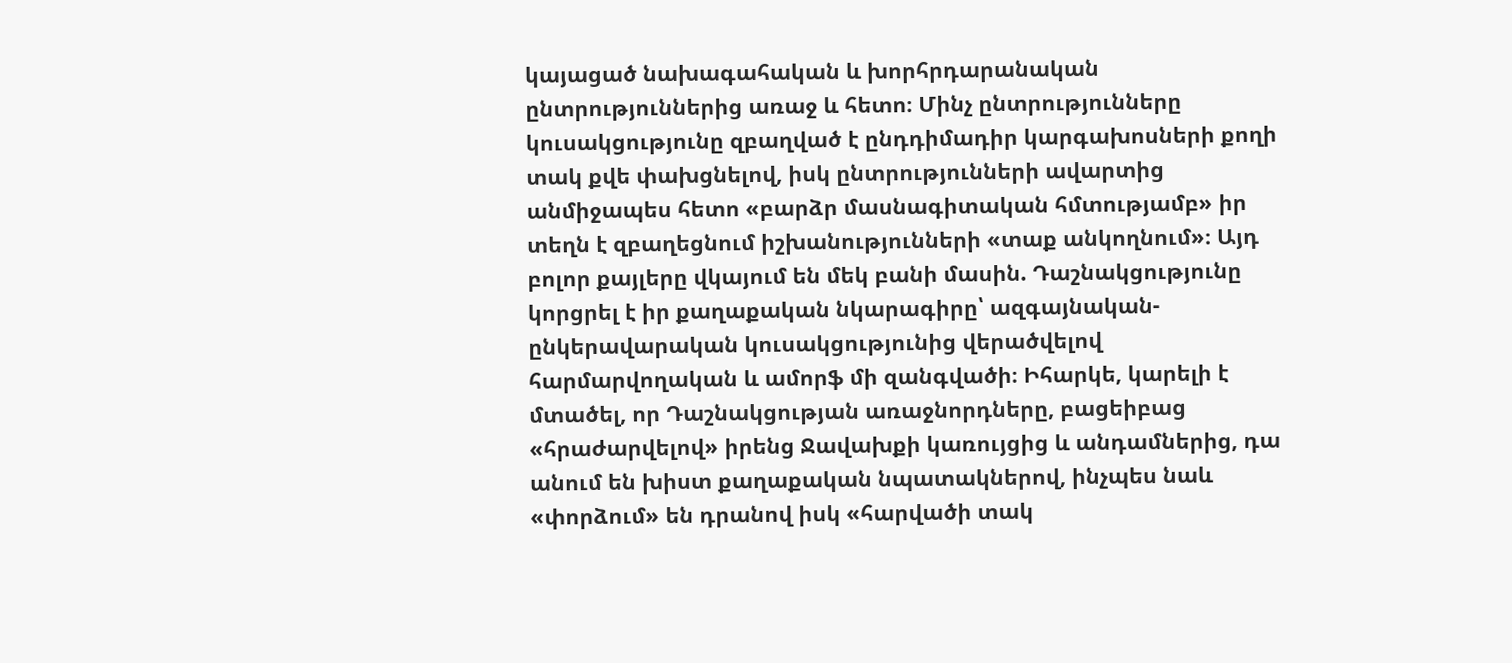կայացած նախագահական և խորհրդարանական ընտրություններից առաջ և հետո։ Մինչ ընտրությունները կուսակցությունը զբաղված է ընդդիմադիր կարգախոսների քողի տակ քվե փախցնելով, իսկ ընտրությունների ավարտից անմիջապես հետո «բարձր մասնագիտական հմտությամբ» իր տեղն է զբաղեցնում իշխանությունների «տաք անկողնում»։ Այդ բոլոր քայլերը վկայում են մեկ բանի մասին. Դաշնակցությունը կորցրել է իր քաղաքական նկարագիրը՝ ազգայնական-ընկերավարական կուսակցությունից վերածվելով հարմարվողական և ամորֆ մի զանգվածի։ Իհարկե, կարելի է մտածել, որ Դաշնակցության առաջնորդները, բացեիբաց «հրաժարվելով» իրենց Ջավախքի կառույցից և անդամներից, դա անում են խիստ քաղաքական նպատակներով, ինչպես նաև «փորձում» են դրանով իսկ «հարվածի տակ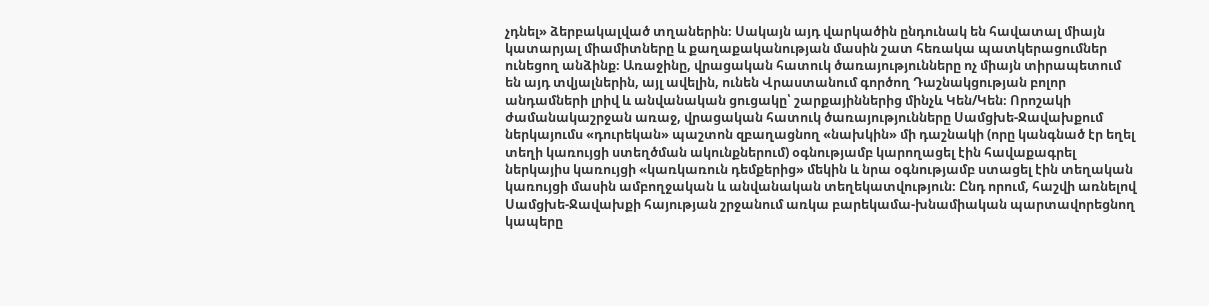չդնել» ձերբակալված տղաներին։ Սակայն այդ վարկածին ընդունակ են հավատալ միայն կատարյալ միամիտները և քաղաքականության մասին շատ հեռակա պատկերացումներ ունեցող անձինք։ Առաջինը, վրացական հատուկ ծառայությունները ոչ միայն տիրապետում են այդ տվյալներին, այլ ավելին, ունեն Վրաստանում գործող Դաշնակցության բոլոր անդամների լրիվ և անվանական ցուցակը՝ շարքայիններից մինչև Կեն/Կեն։ Որոշակի ժամանակաշրջան առաջ, վրացական հատուկ ծառայությունները Սամցխե-Ջավախքում ներկայումս «դուրեկան» պաշտոն զբաղացնող «նախկին» մի դաշնակի (որը կանգնած էր եղել տեղի կառույցի ստեղծման ակունքներում) օգնությամբ կարողացել էին հավաքագրել ներկայիս կառույցի «կառկառուն դեմքերից» մեկին և նրա օգնությամբ ստացել էին տեղական կառույցի մասին ամբողջական և անվանական տեղեկատվություն։ Ընդ որում, հաշվի առնելով Սամցխե-Ջավախքի հայության շրջանում առկա բարեկամա-խնամիական պարտավորեցնող կապերը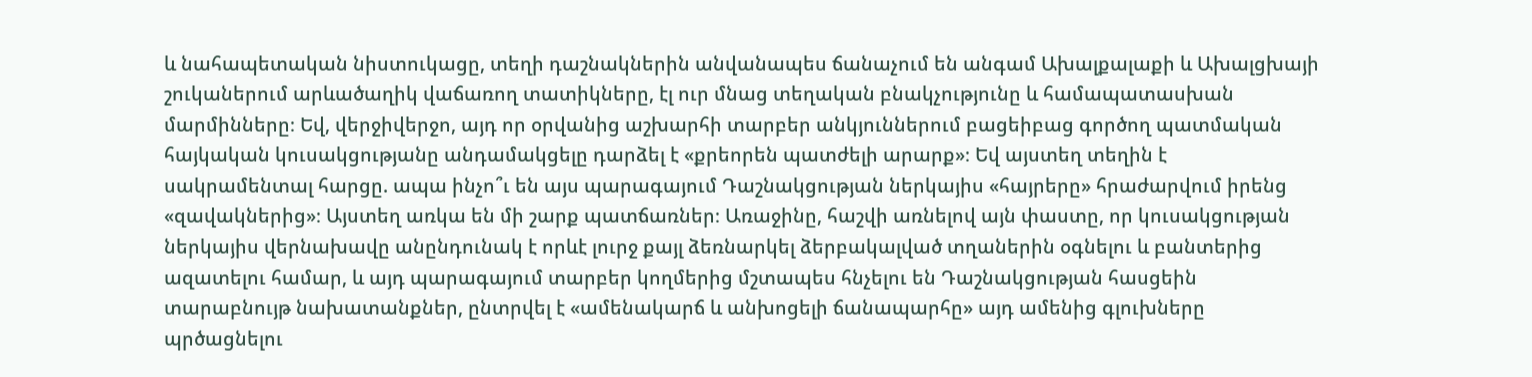և նահապետական նիստուկացը, տեղի դաշնակներին անվանապես ճանաչում են անգամ Ախալքալաքի և Ախալցխայի շուկաներում արևածաղիկ վաճառող տատիկները, էլ ուր մնաց տեղական բնակչությունը և համապատասխան մարմինները։ Եվ, վերջիվերջո, այդ որ օրվանից աշխարհի տարբեր անկյուններում բացեիբաց գործող պատմական հայկական կուսակցությանը անդամակցելը դարձել է «քրեորեն պատժելի արարք»։ Եվ այստեղ տեղին է սակրամենտալ հարցը. ապա ինչո՞ւ են այս պարագայում Դաշնակցության ներկայիս «հայրերը» հրաժարվում իրենց «զավակներից»։ Այստեղ առկա են մի շարք պատճառներ։ Առաջինը, հաշվի առնելով այն փաստը, որ կուսակցության ներկայիս վերնախավը անընդունակ է որևէ լուրջ քայլ ձեռնարկել ձերբակալված տղաներին օգնելու և բանտերից ազատելու համար, և այդ պարագայում տարբեր կողմերից մշտապես հնչելու են Դաշնակցության հասցեին տարաբնույթ նախատանքներ, ընտրվել է «ամենակարճ և անխոցելի ճանապարհը» այդ ամենից գլուխները պրծացնելու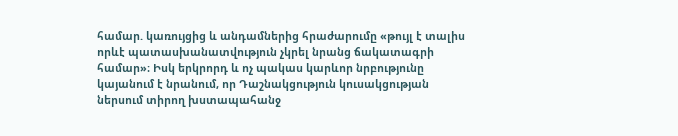համար. կառույցից և անդամներից հրաժարումը «թույլ է տալիս որևէ պատասխանատվություն չկրել նրանց ճակատագրի համար»։ Իսկ երկրորդ և ոչ պակաս կարևոր նրբությունը կայանում է նրանում, որ Դաշնակցություն կուսակցության ներսում տիրող խստապահանջ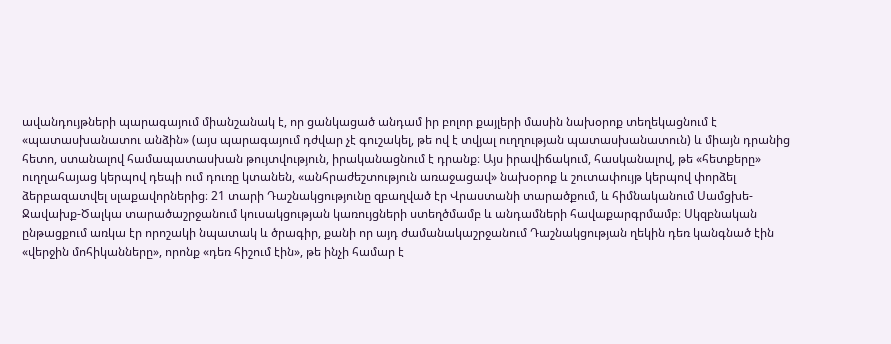ավանդույթների պարագայում միանշանակ է, որ ցանկացած անդամ իր բոլոր քայլերի մասին նախօրոք տեղեկացնում է «պատասխանատու անձին» (այս պարագայում դժվար չէ գուշակել, թե ով է տվյալ ուղղության պատասխանատուն) և միայն դրանից հետո, ստանալով համապատասխան թույտվություն, իրականացնում է դրանք։ Այս իրավիճակում, հասկանալով, թե «հետքերը» ուղղահայաց կերպով դեպի ում դուռը կտանեն, «անհրաժեշտություն առաջացավ» նախօրոք և շուտափույթ կերպով փորձել ձերբազատվել սլաքավորներից։ 21 տարի Դաշնակցությունը զբաղված էր Վրաստանի տարածքում, և հիմնականում Սամցխե-Ջավախք-Ծալկա տարածաշրջանում կուսակցության կառույցների ստեղծմամբ և անդամների հավաքարգրմամբ։ Սկզբնական ընթացքում առկա էր որոշակի նպատակ և ծրագիր, քանի որ այդ ժամանակաշրջանում Դաշնակցության ղեկին դեռ կանգնած էին «վերջին մոհիկանները», որոնք «դեռ հիշում էին», թե ինչի համար է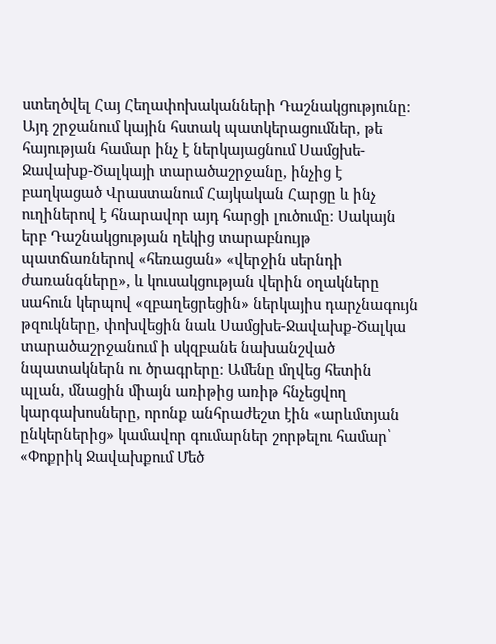ստեղծվել Հայ Հեղափոխականների Դաշնակցությունը։ Այդ շրջանում կային հստակ պատկերացումներ, թե հայության համար ինչ է ներկայացնում Սամցխե-Ջավախք-Ծալկայի տարածաշրջանը, ինչից է բաղկացած Վրաստանում Հայկական Հարցը և ինչ ուղիներով է հնարավոր այդ հարցի լուծումը։ Սակայն երբ Դաշնակցության ղեկից տարաբնույթ պատճառներով «հեռացան» «վերջին սերնդի ժառանգները», և կուսակցության վերին օղակները սահուն կերպով «զբաղեցրեցին» ներկայիս դարչնագույն թզուկները, փոխվեցին նաև Սամցխե-Ջավախք-Ծալկա տարածաշրջանում ի սկզբանե նախանշված նպատակներն ու ծրագրերը։ Ամենը մղվեց հետին պլան, մնացին միայն առիթից առիթ հնչեցվող կարգախոսները, որոնք անհրաժեշտ էին «արևմտյան ընկերներից» կամավոր գումարներ շորթելու համար՝ «Փոքրիկ Ջավախքում Մեծ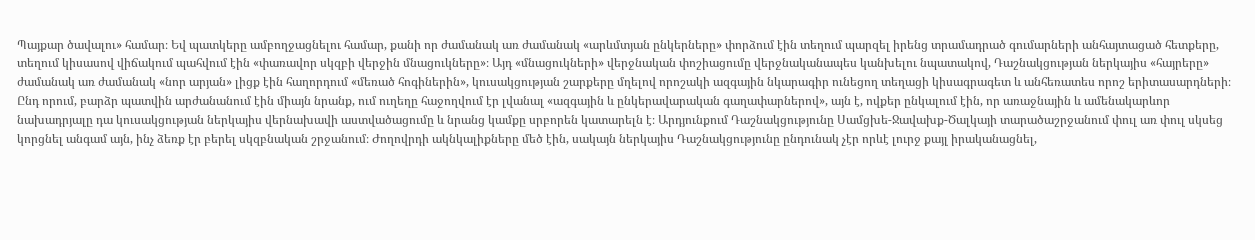Պայքար ծավալու» համար։ Եվ պատկերը ամբողջացնելու համար, քանի որ ժամանակ առ ժամանակ «արևմտյան ընկերները» փորձում էին տեղում պարզել իրենց տրամադրած գումարների անհայտացած հետքերը, տեղում կիսասով վիճակում պահվում էին «փառավոր սկզբի վերջին մնացուկները»։ Այդ «մնացուկների» վերջնական փոշիացումը վերջնականապես կանխելու նպատակով, Դաշնակցության ներկայիս «հայրերը» ժամանակ առ ժամանակ «նոր արյան» լիցք էին հաղորդում «մեռած հոգիներին», կուսակցության շարքերը մղելով որոշակի ազգային նկարագիր ունեցող տեղացի կիսագրագետ և անհեռատես որոշ երիտասարդների։ Ընդ որում, բարձր պատվին արժանանում էին միայն նրանք, ում ուղեղը հաջողվում էր լվանալ «ազգային և ընկերավարական գաղափարներով», այն է, ովքեր ընկալում էին, որ առաջնային և ամենակարևոր նախադրյալը դա կուսակցության ներկայիս վերնախավի աստվածացումը և նրանց կամքը սրբորեն կատարելն է։ Արդյունքում Դաշնակցությունը Սամցխե-Ջավախք-Ծալկայի տարածաշրջանում փուլ առ փուլ սկսեց կորցնել անգամ այն, ինչ ձեռք էր բերել սկզբնական շրջանում։ Ժողովրդի ակնկալիքները մեծ էին, սակայն ներկայիս Դաշնակցությունը ընդունակ չէր որևէ լուրջ քայլ իրականացնել,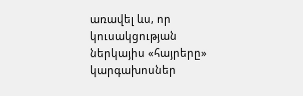առավել ևս, որ կուսակցության ներկայիս «հայրերը» կարգախոսներ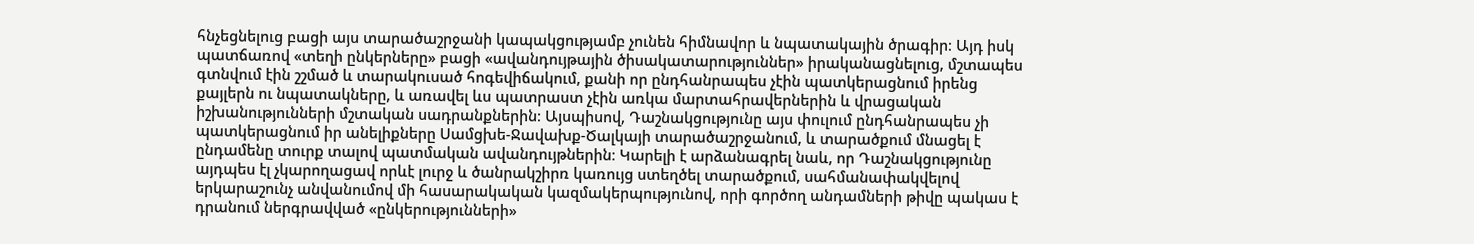հնչեցնելուց բացի այս տարածաշրջանի կապակցությամբ չունեն հիմնավոր և նպատակային ծրագիր։ Այդ իսկ պատճառով «տեղի ընկերները» բացի «ավանդույթային ծիսակատարություններ» իրականացնելուց, մշտապես գտնվում էին շշմած և տարակուսած հոգեվիճակում, քանի որ ընդհանրապես չէին պատկերացնում իրենց քայլերն ու նպատակները, և առավել ևս պատրաստ չէին առկա մարտահրավերներին և վրացական իշխանությունների մշտական սադրանքներին։ Այսպիսով, Դաշնակցությունը այս փուլում ընդհանրապես չի պատկերացնում իր անելիքները Սամցխե-Ջավախք-Ծալկայի տարածաշրջանում, և տարածքում մնացել է ընդամենը տուրք տալով պատմական ավանդույթներին։ Կարելի է արձանագրել նաև, որ Դաշնակցությունը այդպես էլ չկարողացավ որևէ լուրջ և ծանրակշիրռ կառույց ստեղծել տարածքում, սահմանափակվելով երկարաշունչ անվանումով մի հասարակական կազմակերպությունով, որի գործող անդամների թիվը պակաս է դրանում ներգրավված «ընկերությունների»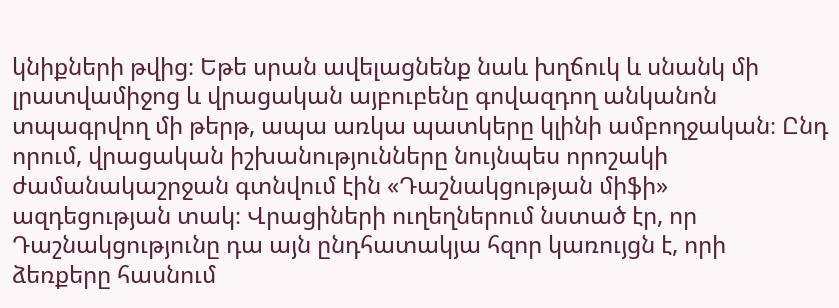կնիքների թվից։ Եթե սրան ավելացնենք նաև խղճուկ և սնանկ մի լրատվամիջոց և վրացական այբուբենը գովազդող անկանոն տպագրվող մի թերթ, ապա առկա պատկերը կլինի ամբողջական։ Ընդ որում, վրացական իշխանությունները նույնպես որոշակի ժամանակաշրջան գտնվում էին «Դաշնակցության միֆի» ազդեցության տակ։ Վրացիների ուղեղներում նստած էր, որ Դաշնակցությունը դա այն ընդհատակյա հզոր կառույցն է, որի ձեռքերը հասնում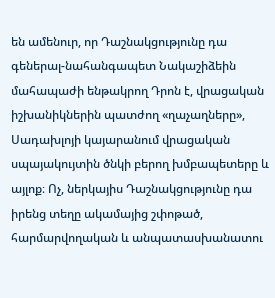են ամենուր, որ Դաշնակցությունը դա գեներալ-նահանգապետ Նակաշիձեին մահապաժի ենթակրող Դրոն է, վրացական իշխանիկներին պատժող «ղաչաղները», Սադախլոյի կայարանում վրացական սպայակույտին ծնկի բերող խմբապետերը և այլոք։ Ոչ, ներկայիս Դաշնակցությունը դա իրենց տեղը ակամայից շփոթած, հարմարվողական և անպատասխանատու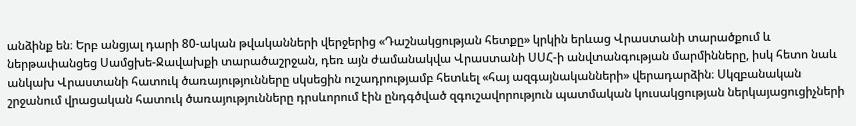անձինք են։ Երբ անցյալ դարի 80-ական թվականների վերջերից «Դաշնակցության հետքը» կրկին երևաց Վրաստանի տարածքում և ներթափանցեց Սամցխե-Ջավախքի տարածաշրջան, դեռ այն ժամանակվա Վրաստանի ՍՍՀ-ի անվտանգության մարմինները, իսկ հետո նաև անկախ Վրաստանի հատուկ ծառայությունները սկսեցին ուշադրությամբ հետևել «հայ ազգայնականների» վերադարձին։ Սկզբանական շրջանում վրացական հատուկ ծառայությունները դրսևորում էին ընդգծված զգուշավորություն պատմական կուսակցության ներկայացուցիչների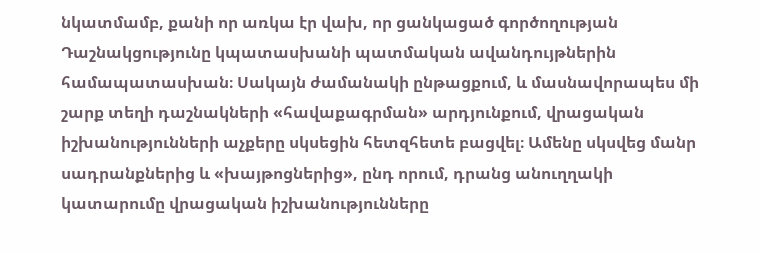նկատմամբ, քանի որ առկա էր վախ, որ ցանկացած գործողության Դաշնակցությունը կպատասխանի պատմական ավանդույթներին համապատասխան։ Սակայն ժամանակի ընթացքում, և մասնավորապես մի շարք տեղի դաշնակների «հավաքագրման» արդյունքում, վրացական իշխանությունների աչքերը սկսեցին հետզհետե բացվել։ Ամենը սկսվեց մանր սադրանքներից և «խայթոցներից», ընդ որում, դրանց անուղղակի կատարումը վրացական իշխանությունները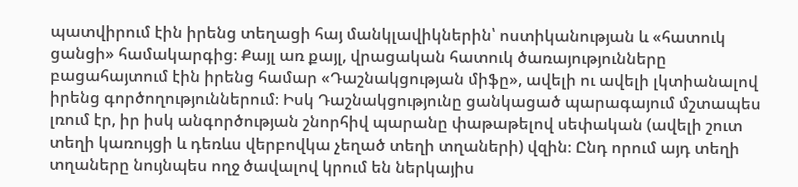պատվիրում էին իրենց տեղացի հայ մանկլավիկներին՝ ոստիկանության և «հատուկ ցանցի» համակարգից։ Քայլ առ քայլ, վրացական հատուկ ծառայությունները բացահայտում էին իրենց համար «Դաշնակցության միֆը», ավելի ու ավելի լկտիանալով իրենց գործողություններում։ Իսկ Դաշնակցությունը ցանկացած պարագայում մշտապես լռում էր, իր իսկ անգործության շնորհիվ պարանը փաթաթելով սեփական (ավելի շուտ տեղի կառույցի և դեռևս վերբովկա չեղած տեղի տղաների) վզին։ Ընդ որում այդ տեղի տղաները նույնպես ողջ ծավալով կրում են ներկայիս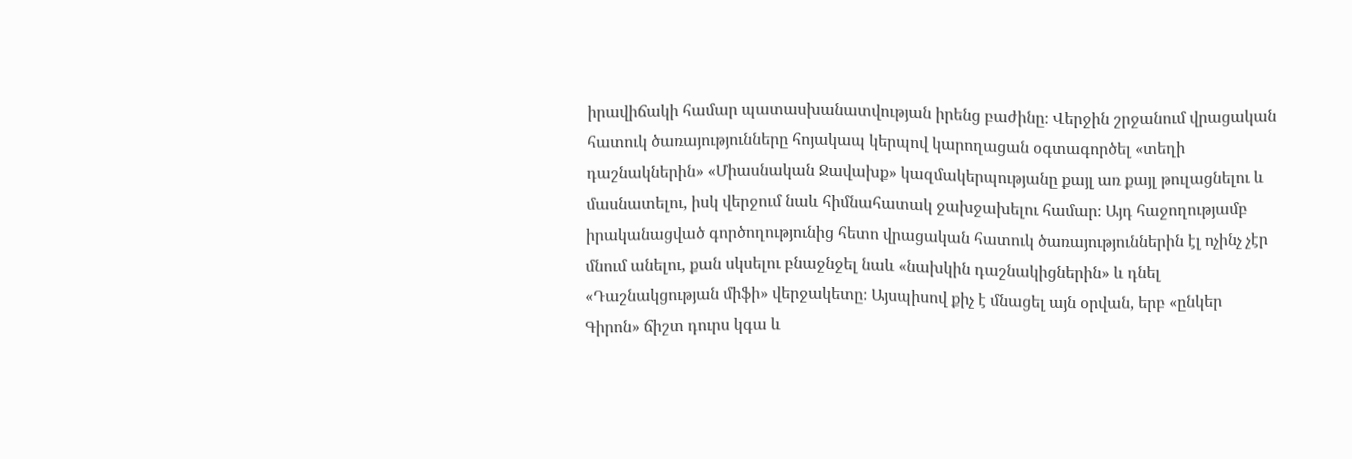իրավիճակի համար պատասխանատվության իրենց բաժինը։ Վերջին շրջանում վրացական հատուկ ծառայությունները հոյակապ կերպով կարողացան օգտագործել «տեղի դաշնակներին» «Միասնական Ջավախք» կազմակերպությանը քայլ առ քայլ թուլացնելու և մասնատելու, իսկ վերջում նաև հիմնահատակ ջախջախելու համար։ Այդ հաջողությամբ իրականացված գործողությունից հետո վրացական հատուկ ծառայություններին էլ ոչինչ չէր մնում անելու, քան սկսելու բնաջնջել նաև «նախկին դաշնակիցներին» և դնել «Դաշնակցության միֆի» վերջակետը։ Այսպիսով քիչ է մնացել այն օրվան, երբ «ընկեր Գիրոն» ճիշտ դուրս կգա և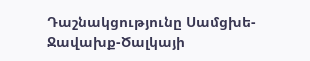Դաշնակցությունը Սամցխե-Ջավախք-Ծալկայի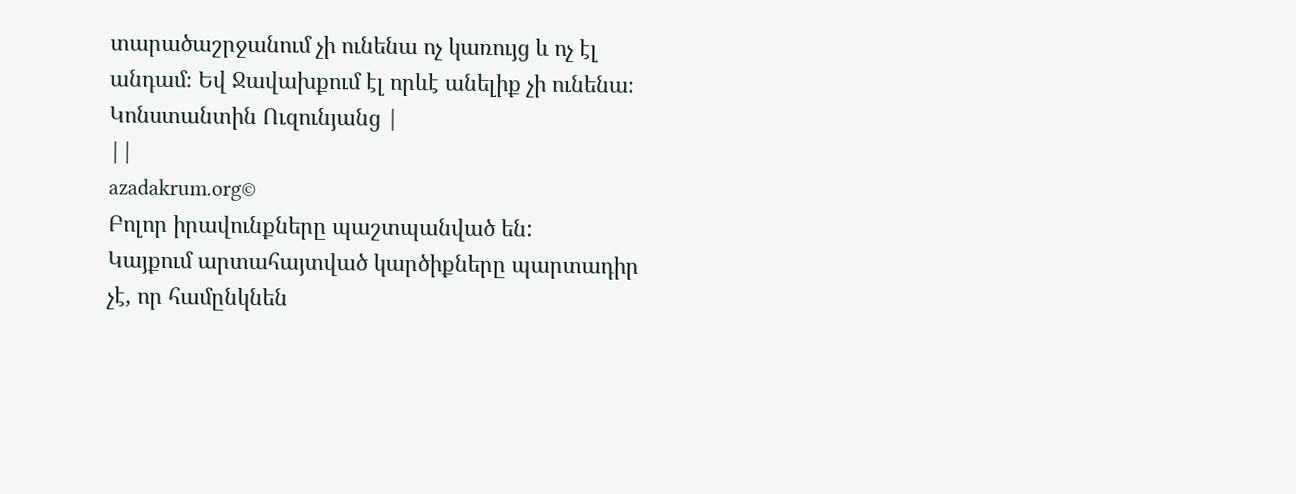տարածաշրջանում չի ունենա ոչ կառույց և ոչ էլ անդամ։ Եվ Ջավախքում էլ որևէ անելիք չի ունենա։ Կոնստանտին Ուզունյանց |
||
azadakrum.org©
Բոլոր իրավունքները պաշտպանված են:
Կայքում արտահայտված կարծիքները պարտադիր չէ, որ համընկնեն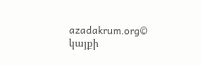azadakrum.org©
կայքի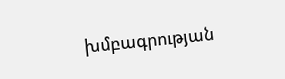խմբագրության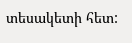տեսակետի հետ: